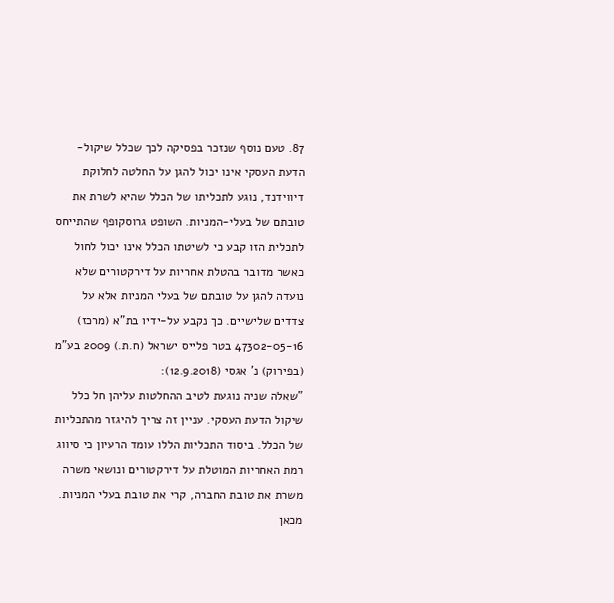87. טעם נוסף שנזכר בפסיקה לכך שכלל שיקול-הדעת העסקי אינו יכול להגן על החלטה לחלוקת דיווידנד, נוגע לתכליתו של הכלל שהיא לשרת את טובתם של בעלי-המניות. השופט גרוסקופף שהתייחס לתכלית הזו קבע כי לשיטתו הכלל אינו יכול לחול כאשר מדובר בהטלת אחריות על דירקטורים שלא נועדה להגן על טובתם של בעלי המניות אלא על צדדים שלישיים. כך נקבע על-ידיו בת"א (מרכז) 47302-05-16 בטר פלייס ישראל (ח.ת.) 2009 בע"מ (בפירוק) נ' אגסי (12.9.2018):
"שאלה שניה נוגעת לטיב ההחלטות עליהן חל כלל שיקול הדעת העסקי. עניין זה צריך להיגזר מהתכליות של הכלל. ביסוד התכליות הללו עומד הרעיון כי סיווג רמת האחריות המוטלת על דירקטורים ונושאי משרה משרת את טובת החברה, קרי את טובת בעלי המניות. מכאן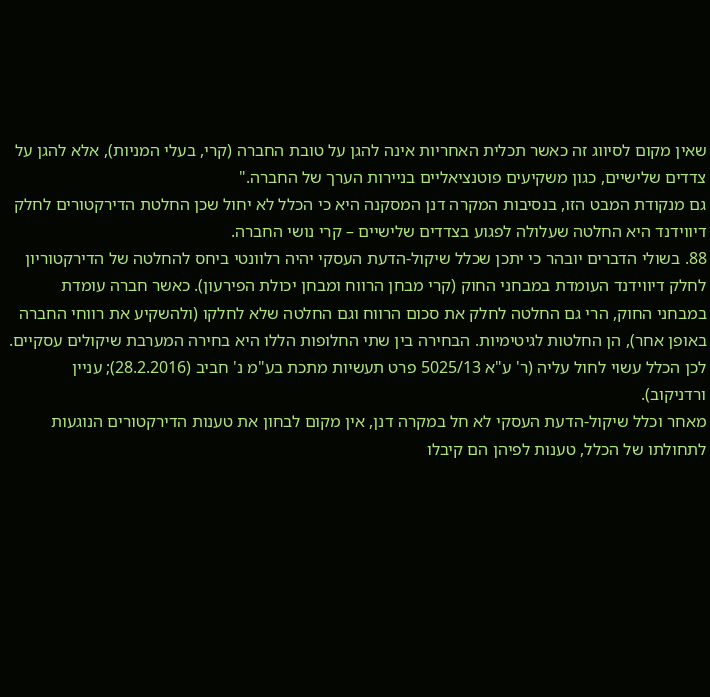שאין מקום לסיווג זה כאשר תכלית האחריות אינה להגן על טובת החברה (קרי, בעלי המניות), אלא להגן על צדדים שלישיים, כגון משקיעים פוטנציאליים בניירות הערך של החברה."
גם מנקודת המבט הזו, בנסיבות המקרה דנן המסקנה היא כי הכלל לא יחול שכן החלטת הדירקטורים לחלק דיווידנד היא החלטה שעלולה לפגוע בצדדים שלישיים – קרי נושי החברה.
88. בשולי הדברים יובהר כי יתכן שכלל שיקול-הדעת העסקי יהיה רלוונטי ביחס להחלטה של הדירקטוריון לחלק דיווידנד העומדת במבחני החוק (קרי מבחן הרווח ומבחן יכולת הפירעון). כאשר חברה עומדת במבחני החוק, הרי גם החלטה לחלק את סכום הרווח וגם החלטה שלא לחלקו (ולהשקיע את רווחי החברה באופן אחר), הן החלטות לגיטימיות. הבחירה בין שתי החלופות הללו היא בחירה המערבת שיקולים עסקיים. לכן הכלל עשוי לחול עליה (ר' ע"א 5025/13 פרט תעשיות מתכת בע"מ נ' חביב (28.2.2016); עניין ורדניקוב).
מאחר וכלל שיקול-הדעת העסקי לא חל במקרה דנן, אין מקום לבחון את טענות הדירקטורים הנוגעות לתחולתו של הכלל, טענות לפיהן הם קיבלו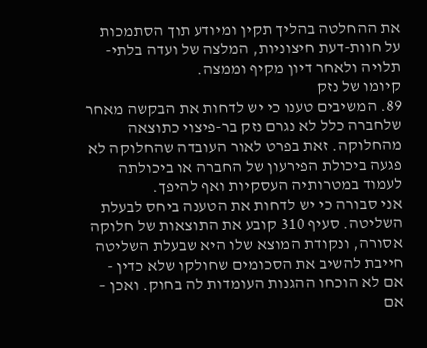את ההחלטה בהליך תקין ומיודע תוך הסתמכות על חוות-דעת חיצוניות, המלצה של ועדה בלתי-תלויה ולאחר דיון מקיף וממצה.
קיומו של נזק
89. המשיבים טענו כי יש לדחות את הבקשה מאחר שלחברה כלל לא נגרם נזק בר-פיצוי כתוצאה מהחלוקה. זאת בפרט לאור העובדה שהחלוקה לא פגעה ביכולת הפירעון של החברה או ביכולתה לעמוד במטרותיה העסקיות ואף להיפך.
אני סבורה כי יש לדחות את הטענה ביחס לבעלת השליטה. סעיף 310 קובע את התוצאות של חלוקה אסורה, ונקודת המוצא שלו היא שבעלת השליטה חייבת להשיב את הסכומים שחולקו שלא כדין - אם לא הוכחו ההגנות העומדות לה בחוק. ואכן – אם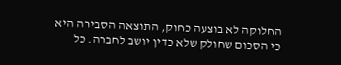החלוקה לא בוצעה כחוק, התוצאה הסבירה היא כי הסכום שחולק שלא כדין יושב לחברה. כל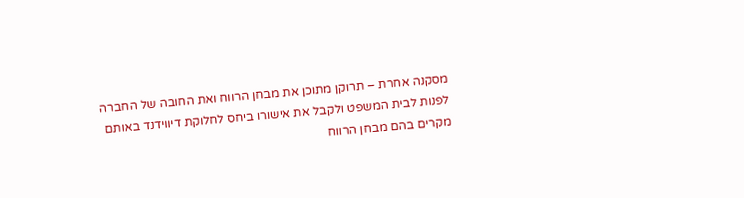מסקנה אחרת – תרוקן מתוכן את מבחן הרווח ואת החובה של החברה לפנות לבית המשפט ולקבל את אישורו ביחס לחלוקת דיווידנד באותם מקרים בהם מבחן הרווח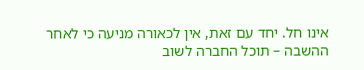אינו חל. יחד עם זאת, אין לכאורה מניעה כי לאחר ההשבה – תוכל החברה לשוב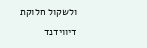ולשקול חלוקת דיווידנד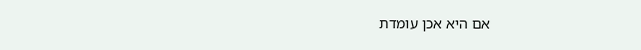אם היא אכן עומדת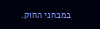במבחני החוק.